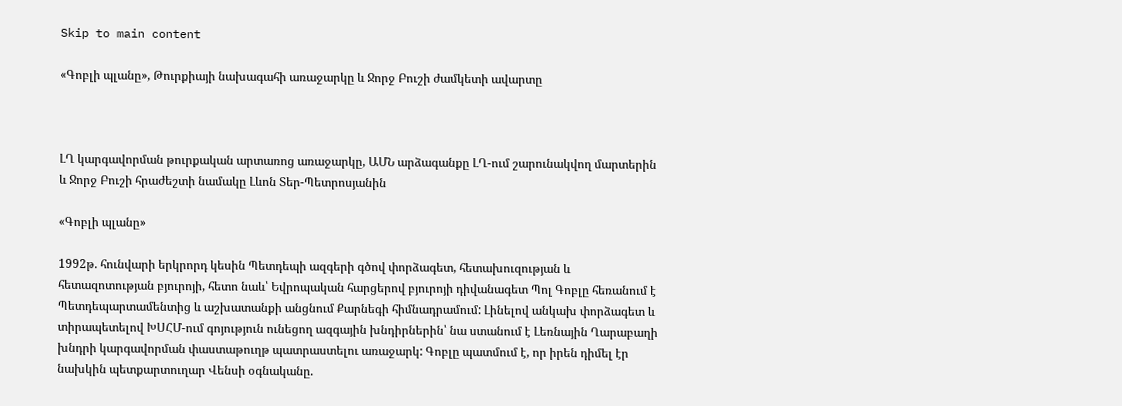Skip to main content

«Գոբլի պլանը», Թուրքիայի նախագահի առաջարկը և Ջորջ Բուշի ժամկետի ավարտը



ԼՂ կարգավորման թուրքական արտառոց առաջարկը, ԱՄՆ արձագանքը ԼՂ-ում շարունակվող մարտերին և Ջորջ Բուշի հրաժեշտի նամակը Լևոն Տեր-Պետրոսյանին

«Գոբլի պլանը»

1992թ. հունվարի երկրորդ կեսին Պետդեպի ազգերի գծով փորձագետ, հետախուզության և հետազոտության բյուրոյի, հետո նաև՝ Եվրոպական հարցերով բյուրոյի դիվանագետ Պոլ Գոբլը հեռանում է Պետդեպարտամենտից և աշխատանքի անցնում Քարնեգի հիմնադրամում: Լինելով անկախ փորձագետ և տիրապետելով ԽՍՀՄ-ում գոյություն ունեցող ազգային խնդիրներին՝ նա ստանում է Լեռնային Ղարաբաղի խնդրի կարգավորման փաստաթուղթ պատրաստելու առաջարկ: Գոբլը պատմում է, որ իրեն դիմել էր նախկին պետքարտուղար Վենսի օգնականը.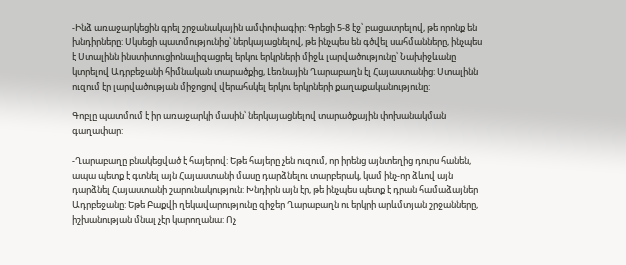-Ինձ առաջարկեցին գրել շրջանակային ամփոփագիր: Գրեցի 5-8 էջ՝ բացատրելով, թե որոնք են խնդիրները: Սկսեցի պատմությունից՝ ներկայացնելով, թե ինչպես են գծվել սահմանները, ինչպես է Ստալինն ինստիտուցիոնալիզացրել երկու երկրների միջև լարվածությունը՝ Նախիջևանը կտրելով Ադրբեջանի հիմնական տարածքից, Լեռնային Ղարաբաղն էլ Հայաստանից: Ստալինն ուզում էր լարվածության միջոցով վերահսկել երկու երկրների քաղաքականությունը:

Գոբլը պատմում է իր առաջարկի մասին՝ ներկայացնելով տարածքային փոխանակման գաղափար:

-Ղարաբաղը բնակեցված է հայերով: Եթե հայերը չեն ուզում, որ իրենց այնտեղից դուրս հանեն, ապա պետք է գտնել այն Հայաստանի մասը դարձնելու տարբերակ, կամ ինչ-որ ձևով այն դարձնել Հայաստանի շարունակություն: Խնդիրն այն էր, թե ինչպես պետք է դրան համաձայներ Ադրբեջանը: Եթե Բաքվի ղեկավարությունը զիջեր Ղարաբաղն ու երկրի արևմտյան շրջանները, իշխանության մնալ չէր կարողանա: Ոչ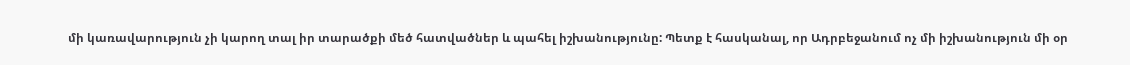մի կառավարություն չի կարող տալ իր տարածքի մեծ հատվածներ և պահել իշխանությունը: Պետք է հասկանալ, որ Ադրբեջանում ոչ մի իշխանություն մի օր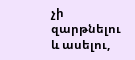չի զարթնելու և ասելու,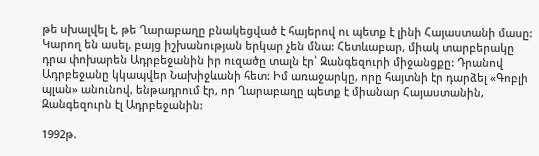թե սխալվել է, թե Ղարաբաղը բնակեցված է հայերով ու պետք է լինի Հայաստանի մասը: Կարող են ասել, բայց իշխանության երկար չեն մնա: Հետևաբար, միակ տարբերակը դրա փոխարեն Ադրբեջանին իր ուզածը տալն էր՝ Զանգեզուրի միջանցքը: Դրանով Ադրբեջանը կկապվեր Նախիջևանի հետ: Իմ առաջարկը, որը հայտնի էր դարձել «Գոբլի պլան» անունով, ենթադրում էր, որ Ղարաբաղը պետք է միանար Հայաստանին, Զանգեզուրն էլ Ադրբեջանին:

1992թ.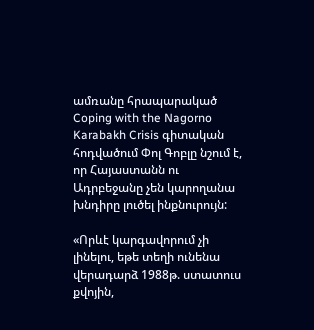ամռանը հրապարակած Coping with the Nagorno Karabakh Crisis գիտական հոդվածում Փոլ Գոբլը նշում է, որ Հայաստանն ու Ադրբեջանը չեն կարողանա խնդիրը լուծել ինքնուրույն:

«Որևէ կարգավորում չի լինելու, եթե տեղի ունենա վերադարձ 1988թ. ստատուս քվոյին,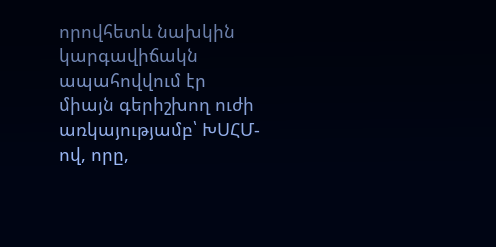որովհետև նախկին կարգավիճակն ապահովվում էր միայն գերիշխող ուժի առկայությամբ՝ ԽՍՀՄ-ով, որը,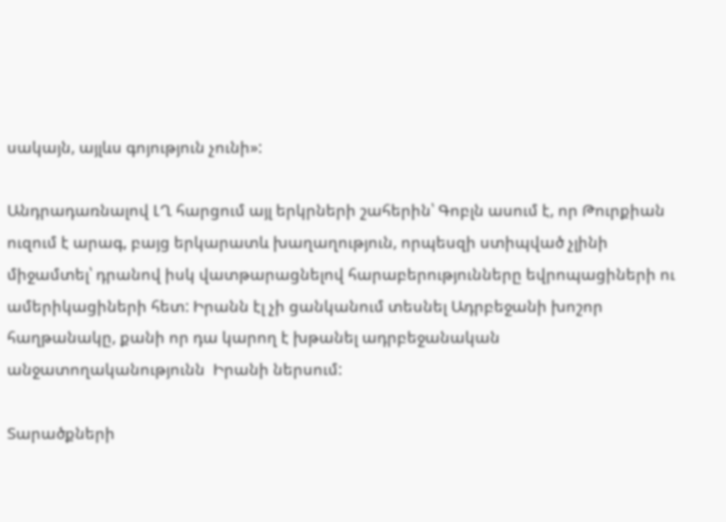սակայն, այլևս գոյություն չունի»:

Անդրադառնալով ԼՂ հարցում այլ երկրների շահերին՝ Գոբլն ասում է, որ Թուրքիան ուզում է արագ, բայց երկարատև խաղաղություն, որպեսզի ստիպված չլինի միջամտել՝ դրանով իսկ վատթարացնելով հարաբերությունները եվրոպացիների ու ամերիկացիների հետ: Իրանն էլ չի ցանկանում տեսնել Ադրբեջանի խոշոր հաղթանակը, քանի որ դա կարող է խթանել ադրբեջանական անջատողականությունն  Իրանի ներսում:

Տարածքների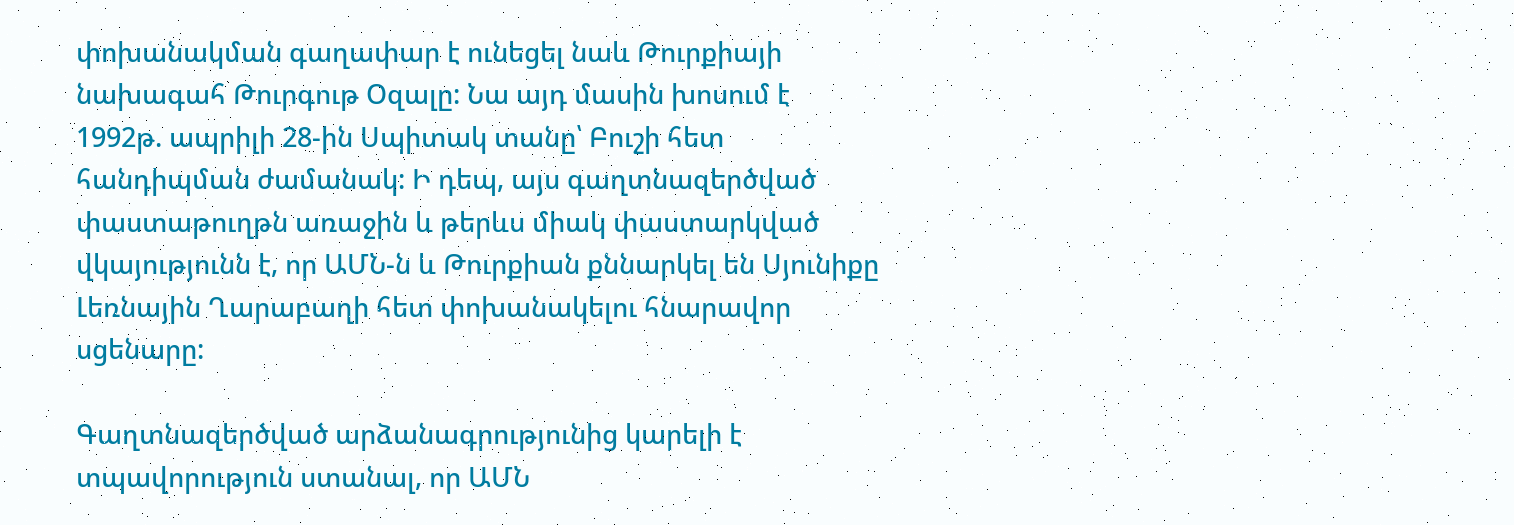փոխանակման գաղափար է ունեցել նաև Թուրքիայի նախագահ Թուրգութ Օզալը: Նա այդ մասին խոսում է 1992թ. ապրիլի 28-ին Սպիտակ տանը՝ Բուշի հետ հանդիպման ժամանակ: Ի դեպ, այս գաղտնազերծված փաստաթուղթն առաջին և թերևս միակ փաստարկված վկայությունն է, որ ԱՄՆ-ն և Թուրքիան քննարկել են Սյունիքը Լեռնային Ղարաբաղի հետ փոխանակելու հնարավոր սցենարը:

Գաղտնազերծված արձանագրությունից կարելի է տպավորություն ստանալ, որ ԱՄՆ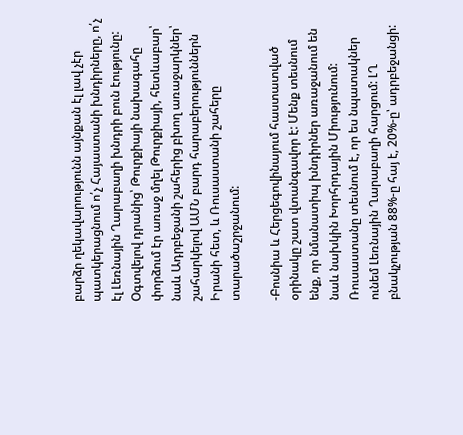բարձր ղեկավարությունն այնքան էլ լավ չէր պատկերացնում ո՛չ Հայաստանի խնդիրները, ո՛չ էլ Լեռնային Ղարաբաղի խնդրի բուն էությունը: Օգտվելով դրանից՝ Թուրքիայի նախագահը փորձում էր առաջ մղել Թուրքիայի, հետևաբար՝ նաև Ադրբեջանի շահերից բխող առաջարկներ՝ շահարկելով ԱՄՆ բարդ հարաբերություններն Իրանի հետ, և Ռուսաստանի շահերը տարածաշրջանում:

-Բոսնիա և Հերցեգովինայում հաստատված օրինակը շատ վտանգավոր է: Մենք տեսնում ենք, որ նմանատիպ խնդիրներ առաջանում են նաև նախկին Խորհրդային Միությունում: Ռուսաստանը տեսնում է, որ ես նպատակներ ունեմ Լեռնային Ղարաբաղի հարցում: ԼՂ բնակչության 88%-ը հայ է, 20%-ը՝ ադրբեջանցի: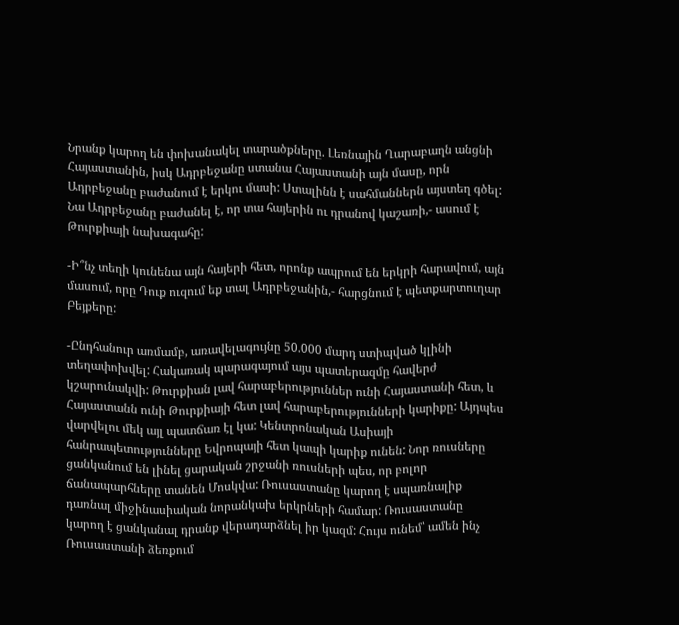Նրանք կարող են փոխանակել տարածքները. Լեռնային Ղարաբաղն անցնի Հայաստանին, իսկ Ադրբեջանը ստանա Հայաստանի այն մասը, որն Ադրբեջանը բաժանում է երկու մասի: Ստալինն է սահմաններն այստեղ գծել: Նա Ադրբեջանը բաժանել է, որ տա հայերին ու դրանով կաշառի,- ասում է Թուրքիայի նախագահը:

-Ի՞նչ տեղի կունենա այն հայերի հետ, որոնք ապրում են երկրի հարավում, այն մասում, որը Դուք ուզում եք տալ Ադրբեջանին,- հարցնում է պետքարտուղար Բեյքերը:

-Ընդհանուր առմամբ, առավելագույնը 50.000 մարդ ստիպված կլինի տեղափոխվել: Հակառակ պարագայում այս պատերազմը հավերժ կշարունակվի: Թուրքիան լավ հարաբերություններ ունի Հայաստանի հետ, և Հայաստանն ունի Թուրքիայի հետ լավ հարաբերությունների կարիքը: Այդպես վարվելու մեկ այլ պատճառ էլ կա: Կենտրոնական Ասիայի հանրապետությունները Եվրոպայի հետ կապի կարիք ունեն: Նոր ռուսները ցանկանում են լինել ցարական շրջանի ռուսների պես, որ բոլոր ճանապարհները տանեն Մոսկվա: Ռուսաստանը կարող է սպառնալիք դառնալ միջինասիական նորանկախ երկրների համար: Ռուսաստանը կարող է ցանկանալ դրանք վերադարձնել իր կազմ: Հույս ունեմ՝ ամեն ինչ Ռուսաստանի ձեռքում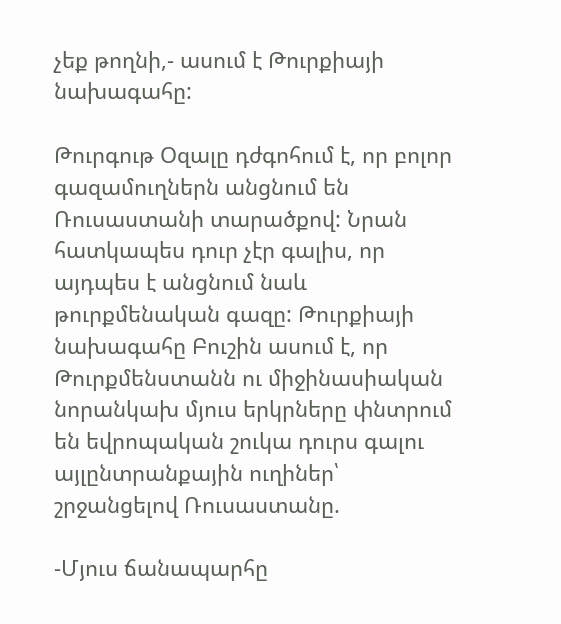չեք թողնի,- ասում է Թուրքիայի նախագահը:

Թուրգութ Օզալը դժգոհում է, որ բոլոր գազամուղներն անցնում են Ռուսաստանի տարածքով: Նրան հատկապես դուր չէր գալիս, որ այդպես է անցնում նաև թուրքմենական գազը: Թուրքիայի նախագահը Բուշին ասում է, որ Թուրքմենստանն ու միջինասիական նորանկախ մյուս երկրները փնտրում են եվրոպական շուկա դուրս գալու այլընտրանքային ուղիներ՝ շրջանցելով Ռուսաստանը.

-Մյուս ճանապարհը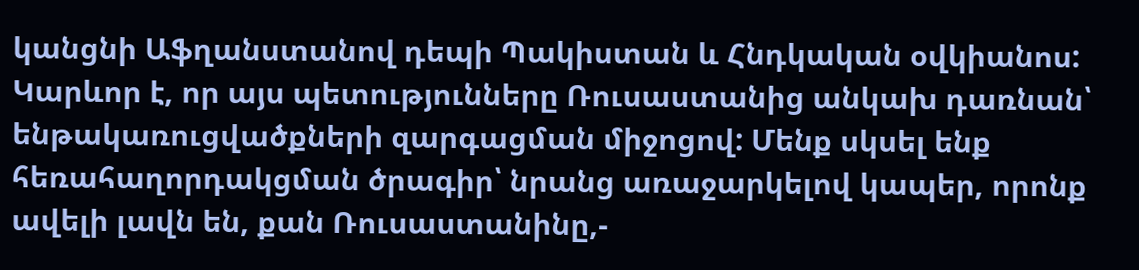կանցնի Աֆղանստանով դեպի Պակիստան և Հնդկական օվկիանոս: Կարևոր է, որ այս պետությունները Ռուսաստանից անկախ դառնան՝ ենթակառուցվածքների զարգացման միջոցով: Մենք սկսել ենք հեռահաղորդակցման ծրագիր՝ նրանց առաջարկելով կապեր, որոնք ավելի լավն են, քան Ռուսաստանինը,-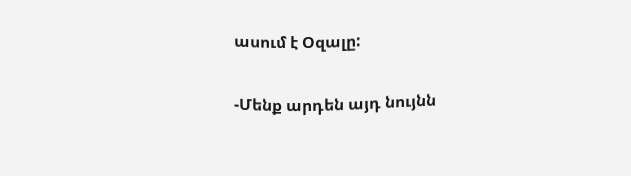ասում է Օզալը:

-Մենք արդեն այդ նույնն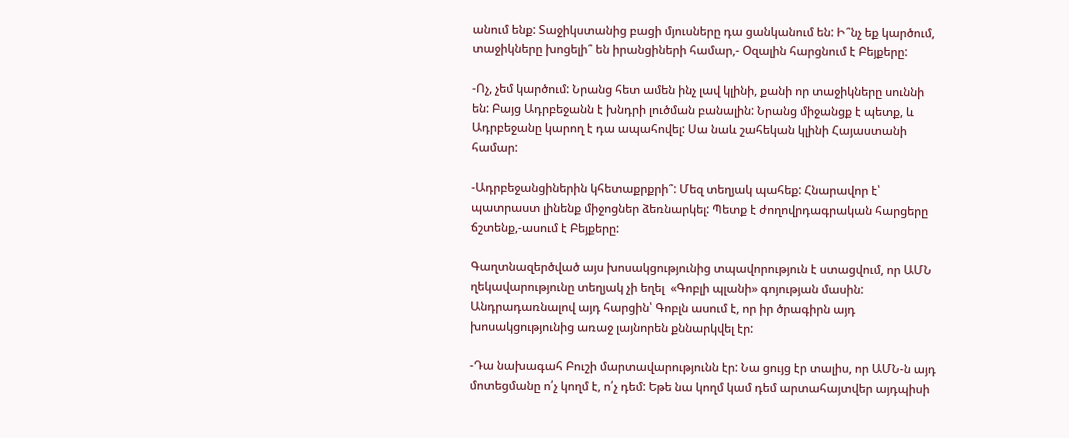անում ենք: Տաջիկստանից բացի մյուսները դա ցանկանում են: Ի՞նչ եք կարծում, տաջիկները խոցելի՞ են իրանցիների համար,- Օզալին հարցնում է Բեյքերը:

-Ոչ, չեմ կարծում: Նրանց հետ ամեն ինչ լավ կլինի, քանի որ տաջիկները սուննի են: Բայց Ադրբեջանն է խնդրի լուծման բանալին: Նրանց միջանցք է պետք, և Ադրբեջանը կարող է դա ապահովել: Սա նաև շահեկան կլինի Հայաստանի համար:

-Ադրբեջանցիներին կհետաքրքրի՞: Մեզ տեղյակ պահեք: Հնարավոր է՝ պատրաստ լինենք միջոցներ ձեռնարկել: Պետք է ժողովրդագրական հարցերը ճշտենք,-ասում է Բեյքերը:

Գաղտնազերծված այս խոսակցությունից տպավորություն է ստացվում, որ ԱՄՆ ղեկավարությունը տեղյակ չի եղել  «Գոբլի պլանի» գոյության մասին: Անդրադառնալով այդ հարցին՝ Գոբլն ասում է, որ իր ծրագիրն այդ խոսակցությունից առաջ լայնորեն քննարկվել էր:

-Դա նախագահ Բուշի մարտավարությունն էր: Նա ցույց էր տալիս, որ ԱՄՆ-ն այդ մոտեցմանը ո՛չ կողմ է, ո՛չ դեմ: Եթե նա կողմ կամ դեմ արտահայտվեր այդպիսի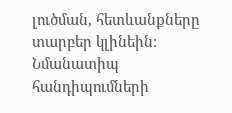լուծման, հետևանքները տարբեր կլինեին: Նմանատիպ հանդիպումների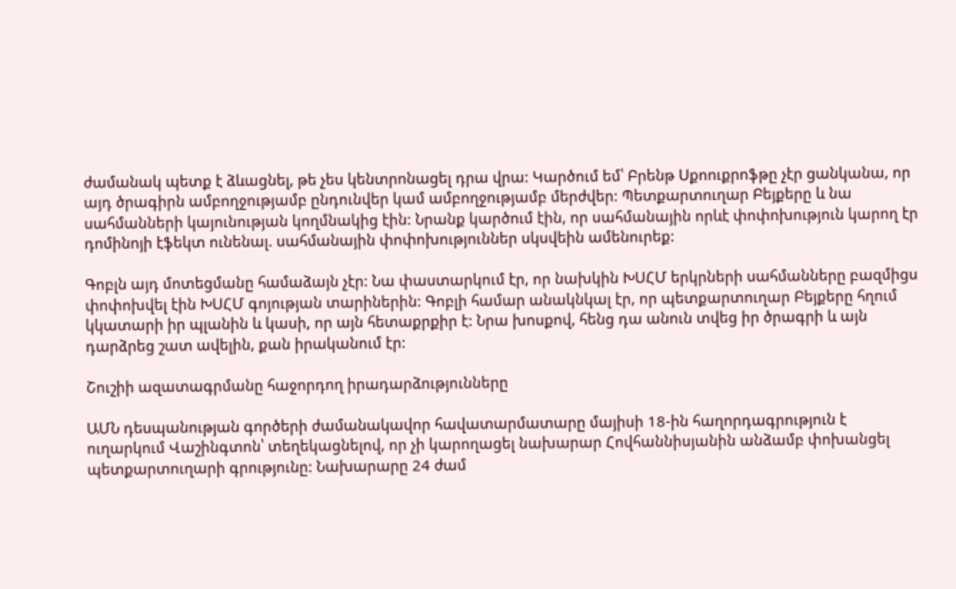ժամանակ պետք է ձևացնել, թե չես կենտրոնացել դրա վրա: Կարծում եմ՝ Բրենթ Սքոուքրոֆթը չէր ցանկանա, որ այդ ծրագիրն ամբողջությամբ ընդունվեր կամ ամբողջությամբ մերժվեր: Պետքարտուղար Բեյքերը և նա սահմանների կայունության կողմնակից էին: Նրանք կարծում էին, որ սահմանային որևէ փոփոխություն կարող էր դոմինոյի էֆեկտ ունենալ. սահմանային փոփոխություններ սկսվեին ամենուրեք:

Գոբլն այդ մոտեցմանը համաձայն չէր: Նա փաստարկում էր, որ նախկին ԽՍՀՄ երկրների սահմանները բազմիցս փոփոխվել էին ԽՍՀՄ գոյության տարիներին: Գոբլի համար անակնկալ էր, որ պետքարտուղար Բեյքերը հղում կկատարի իր պլանին և կասի, որ այն հետաքրքիր է: Նրա խոսքով, հենց դա անուն տվեց իր ծրագրի և այն դարձրեց շատ ավելին, քան իրականում էր:

Շուշիի ազատագրմանը հաջորդող իրադարձությունները

ԱՄՆ դեսպանության գործերի ժամանակավոր հավատարմատարը մայիսի 18-ին հաղորդագրություն է ուղարկում Վաշինգտոն՝ տեղեկացնելով, որ չի կարողացել նախարար Հովհաննիսյանին անձամբ փոխանցել պետքարտուղարի գրությունը: Նախարարը 24 ժամ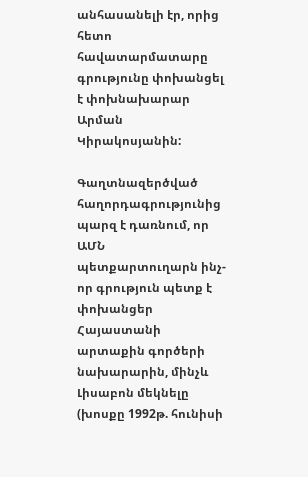անհասանելի էր, որից հետո հավատարմատարը գրությունը փոխանցել է փոխնախարար Արման Կիրակոսյանին:

Գաղտնազերծված հաղորդագրությունից պարզ է դառնում, որ ԱՄՆ պետքարտուղարն ինչ-որ գրություն պետք է փոխանցեր Հայաստանի արտաքին գործերի նախարարին, մինչև Լիսաբոն մեկնելը (խոսքը 1992թ. հունիսի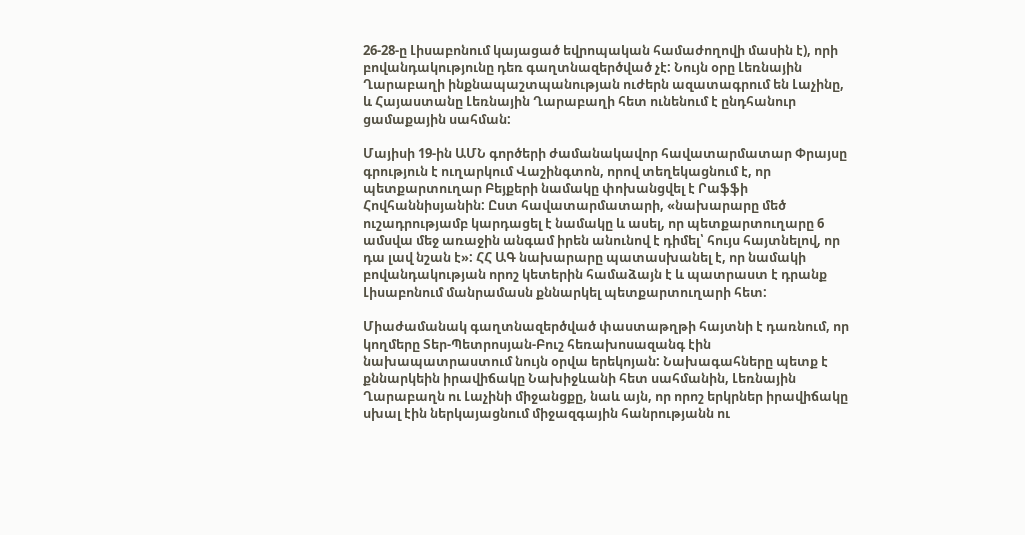26-28-ը Լիսաբոնում կայացած եվրոպական համաժողովի մասին է), որի բովանդակությունը դեռ գաղտնազերծված չէ: Նույն օրը Լեռնային Ղարաբաղի ինքնապաշտպանության ուժերն ազատագրում են Լաչինը, և Հայաստանը Լեռնային Ղարաբաղի հետ ունենում է ընդհանուր ցամաքային սահման:

Մայիսի 19-ին ԱՄՆ գործերի ժամանակավոր հավատարմատար Փրայսը գրություն է ուղարկում Վաշինգտոն, որով տեղեկացնում է, որ պետքարտուղար Բեյքերի նամակը փոխանցվել է Րաֆֆի Հովհաննիսյանին: Ըստ հավատարմատարի, «նախարարը մեծ ուշադրությամբ կարդացել է նամակը և ասել, որ պետքարտուղարը 6 ամսվա մեջ առաջին անգամ իրեն անունով է դիմել՝ հույս հայտնելով, որ դա լավ նշան է»: ՀՀ ԱԳ նախարարը պատասխանել է, որ նամակի բովանդակության որոշ կետերին համաձայն է և պատրաստ է դրանք Լիսաբոնում մանրամասն քննարկել պետքարտուղարի հետ:

Միաժամանակ գաղտնազերծված փաստաթղթի հայտնի է դառնում, որ կողմերը Տեր-Պետրոսյան-Բուշ հեռախոսազանգ էին նախապատրաստում նույն օրվա երեկոյան: Նախագահները պետք է քննարկեին իրավիճակը Նախիջևանի հետ սահմանին, Լեռնային Ղարաբաղն ու Լաչինի միջանցքը, նաև այն, որ որոշ երկրներ իրավիճակը սխալ էին ներկայացնում միջազգային հանրությանն ու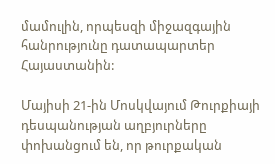մամուլին, որպեսզի միջազգային հանրությունը դատապարտեր Հայաստանին:

Մայիսի 21-ին Մոսկվայում Թուրքիայի դեսպանության աղբյուրները փոխանցում են, որ թուրքական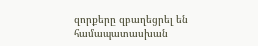զորքերը զբաղեցրել են համապատասխան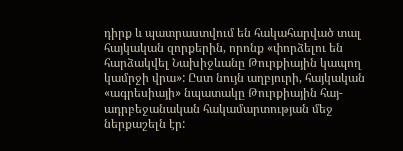դիրք և պատրաստվում են հակահարված տալ հայկական զորքերին, որոնք «փորձելու են հարձակվել Նախիջևանը Թուրքիային կապող կամրջի վրա»: Ըստ նույն աղբյուրի, հայկական «ագրեսիայի» նպատակը Թուրքիային հայ-ադրբեջանական հակամարտության մեջ ներքաշելն էր: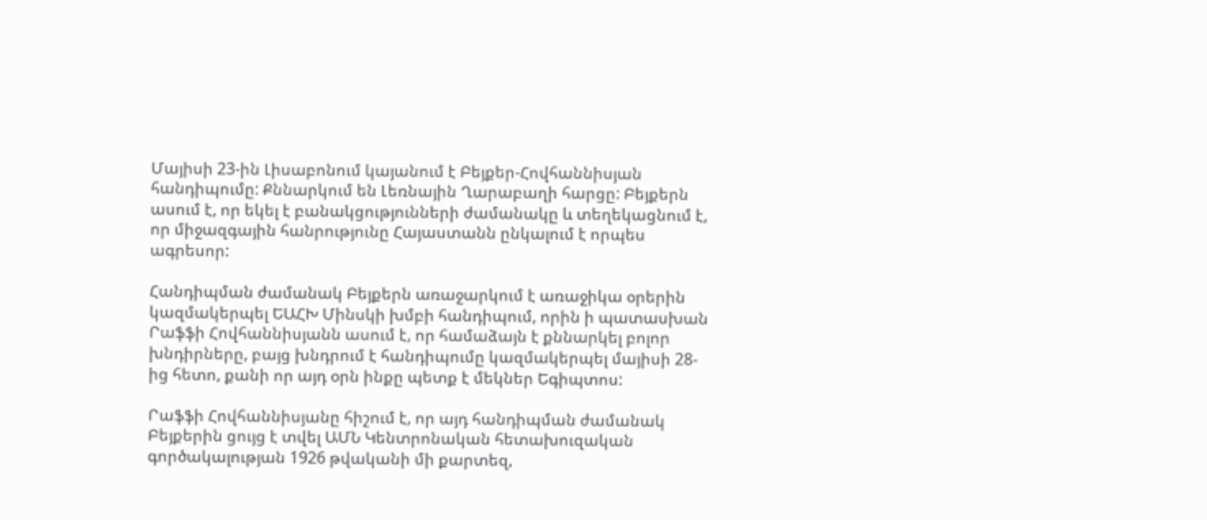Մայիսի 23-ին Լիսաբոնում կայանում է Բեյքեր-Հովհաննիսյան հանդիպումը: Քննարկում են Լեռնային Ղարաբաղի հարցը: Բեյքերն ասում է, որ եկել է բանակցությունների ժամանակը և տեղեկացնում է, որ միջազգային հանրությունը Հայաստանն ընկալում է որպես ագրեսոր:

Հանդիպման ժամանակ Բեյքերն առաջարկում է առաջիկա օրերին կազմակերպել ԵԱՀԽ Մինսկի խմբի հանդիպում, որին ի պատասխան Րաֆֆի Հովհաննիսյանն ասում է, որ համաձայն է քննարկել բոլոր խնդիրները, բայց խնդրում է հանդիպումը կազմակերպել մայիսի 28-ից հետո, քանի որ այդ օրն ինքը պետք է մեկներ Եգիպտոս:

Րաֆֆի Հովհաննիսյանը հիշում է, որ այդ հանդիպման ժամանակ Բեյքերին ցույց է տվել ԱՄՆ Կենտրոնական հետախուզական գործակալության 1926 թվականի մի քարտեզ,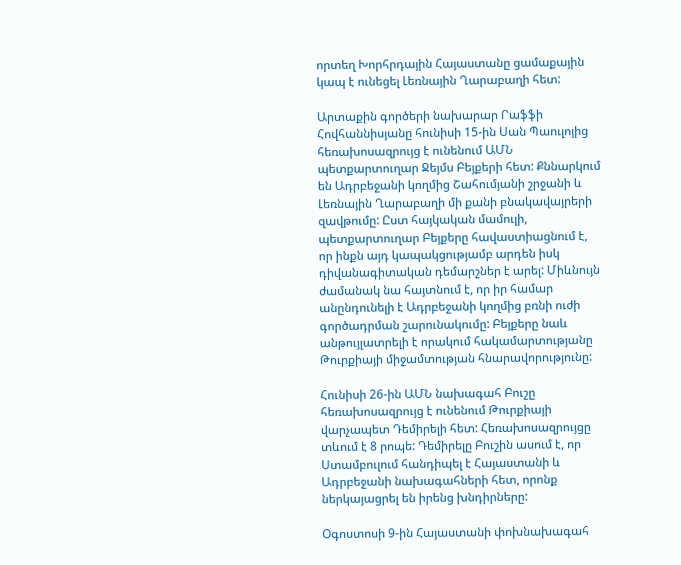որտեղ Խորհրդային Հայաստանը ցամաքային կապ է ունեցել Լեռնային Ղարաբաղի հետ:

Արտաքին գործերի նախարար Րաֆֆի Հովհաննիսյանը հունիսի 15-ին Սան Պաուլոյից հեռախոսազրույց է ունենում ԱՄՆ պետքարտուղար Ջեյմս Բեյքերի հետ: Քննարկում են Ադրբեջանի կողմից Շահումյանի շրջանի և Լեռնային Ղարաբաղի մի քանի բնակավայրերի զավթումը: Ըստ հայկական մամուլի, պետքարտուղար Բեյքերը հավաստիացնում է, որ ինքն այդ կապակցությամբ արդեն իսկ դիվանագիտական դեմարշներ է արել: Միևնույն ժամանակ նա հայտնում է, որ իր համար անընդունելի է Ադրբեջանի կողմից բռնի ուժի գործադրման շարունակումը: Բեյքերը նաև անթույլատրելի է որակում հակամարտությանը Թուրքիայի միջամտության հնարավորությունը:

Հունիսի 26-ին ԱՄՆ նախագահ Բուշը հեռախոսազրույց է ունենում Թուրքիայի վարչապետ Դեմիրելի հետ: Հեռախոսազրույցը տևում է 8 րոպե: Դեմիրելը Բուշին ասում է, որ Ստամբուլում հանդիպել է Հայաստանի և Ադրբեջանի նախագահների հետ, որոնք ներկայացրել են իրենց խնդիրները:

Օգոստոսի 9-ին Հայաստանի փոխնախագահ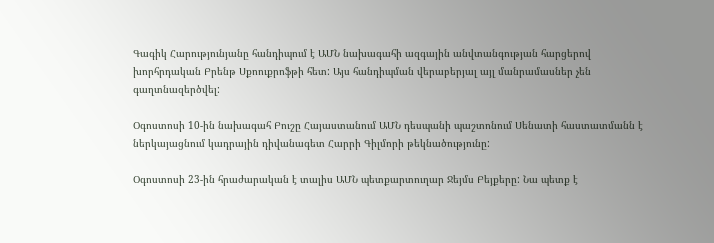Գագիկ Հարությունյանը հանդիպում է ԱՄՆ նախագահի ազգային անվտանգության հարցերով խորհրդական Բրենթ Սքոուքրոֆթի հետ: Այս հանդիպման վերաբերյալ այլ մանրամասներ չեն գաղտնազերծվել:

Օգոստոսի 10-ին նախագահ Բուշը Հայաստանում ԱՄՆ դեսպանի պաշտոնում Սենատի հաստատմանն է ներկայացնում կադրային դիվանագետ Հարրի Գիլմորի թեկնածությունը:

Օգոստոսի 23-ին հրաժարական է տալիս ԱՄՆ պետքարտուղար Ջեյմս Բեյքերը: Նա պետք է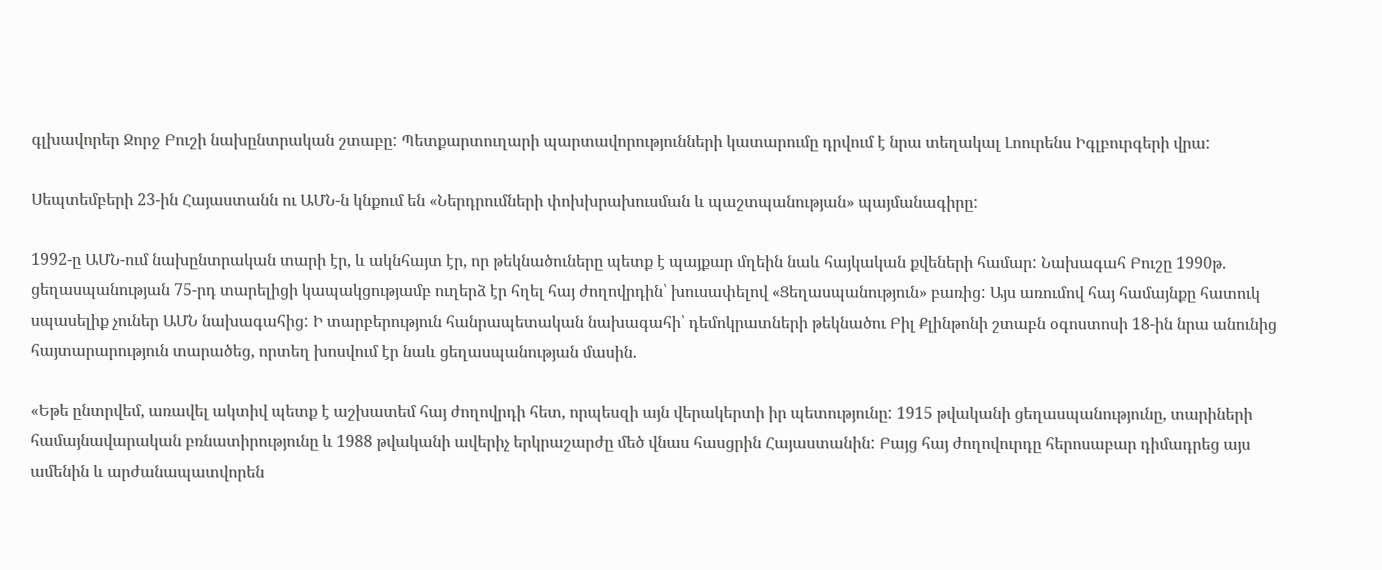գլխավորեր Ջորջ Բուշի նախընտրական շտաբը: Պետքարտուղարի պարտավորությունների կատարումը դրվում է նրա տեղակալ Լոուրենս Իգլբուրգերի վրա:

Սեպտեմբերի 23-ին Հայաստանն ու ԱՄՆ-ն կնքում են «Ներդրումների փոխխրախուսման և պաշտպանության» պայմանագիրը:

1992-ը ԱՄՆ-ում նախընտրական տարի էր, և ակնհայտ էր, որ թեկնածուները պետք է պայքար մղեին նաև հայկական քվեների համար: Նախագահ Բուշը 1990թ. ցեղասպանության 75-րդ տարելիցի կապակցությամբ ուղերձ էր հղել հայ ժողովրդին՝ խուսափելով «Ցեղասպանություն» բառից: Այս առումով հայ համայնքը հատուկ սպասելիք չուներ ԱՄՆ նախագահից: Ի տարբերություն հանրապետական նախագահի՝ դեմոկրատների թեկնածու Բիլ Քլինթոնի շտաբն օգոստոսի 18-ին նրա անունից հայտարարություն տարածեց, որտեղ խոսվում էր նաև ցեղասպանության մասին.

«Եթե ընտրվեմ, առավել ակտիվ պետք է աշխատեմ հայ ժողովրդի հետ, որպեսզի այն վերակերտի իր պետությունը: 1915 թվականի ցեղասպանությունը, տարիների համայնավարական բռնատիրությունը և 1988 թվականի ավերիչ երկրաշարժը մեծ վնաս հասցրին Հայաստանին: Բայց հայ ժողովուրդը հերոսաբար դիմադրեց այս ամենին և արժանապատվորեն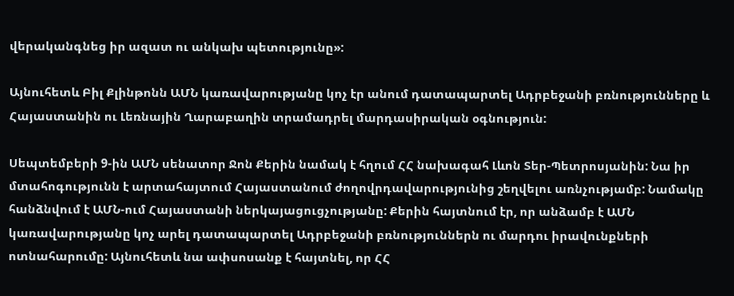վերականգնեց իր ազատ ու անկախ պետությունը»:

Այնուհետև Բիլ Քլինթոնն ԱՄՆ կառավարությանը կոչ էր անում դատապարտել Ադրբեջանի բռնությունները և Հայաստանին ու Լեռնային Ղարաբաղին տրամադրել մարդասիրական օգնություն:

Սեպտեմբերի 9-ին ԱՄՆ սենատոր Ջոն Քերին նամակ է հղում ՀՀ նախագահ Լևոն Տեր-Պետրոսյանին: Նա իր մտահոգությունն է արտահայտում Հայաստանում ժողովրդավարությունից շեղվելու առնչությամբ: Նամակը հանձնվում է ԱՄՆ-ում Հայաստանի ներկայացուցչությանը: Քերին հայտնում էր, որ անձամբ է ԱՄՆ կառավարությանը կոչ արել դատապարտել Ադրբեջանի բռնություններն ու մարդու իրավունքների ոտնահարումը: Այնուհետև նա ափսոսանք է հայտնել, որ ՀՀ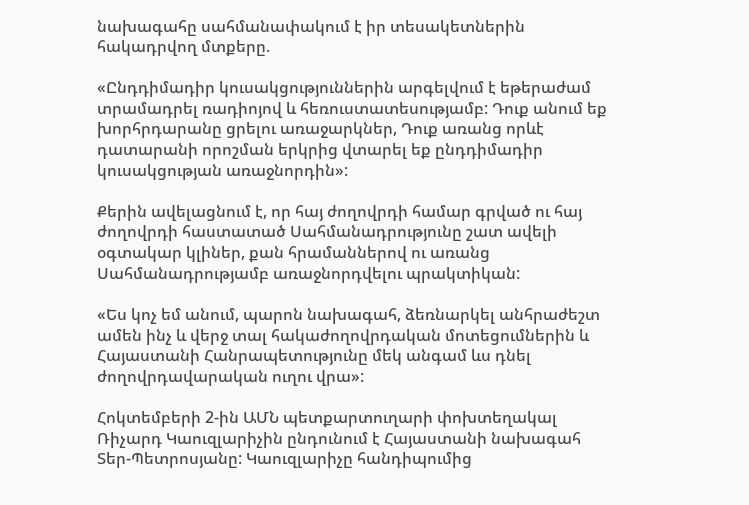նախագահը սահմանափակում է իր տեսակետներին հակադրվող մտքերը.

«Ընդդիմադիր կուսակցություններին արգելվում է եթերաժամ տրամադրել ռադիոյով և հեռուստատեսությամբ: Դուք անում եք խորհրդարանը ցրելու առաջարկներ, Դուք առանց որևէ դատարանի որոշման երկրից վտարել եք ընդդիմադիր կուսակցության առաջնորդին»:

Քերին ավելացնում է, որ հայ ժողովրդի համար գրված ու հայ ժողովրդի հաստատած Սահմանադրությունը շատ ավելի օգտակար կլիներ, քան հրամաններով ու առանց Սահմանադրությամբ առաջնորդվելու պրակտիկան:

«Ես կոչ եմ անում, պարոն նախագահ, ձեռնարկել անհրաժեշտ ամեն ինչ և վերջ տալ հակաժողովրդական մոտեցումներին և Հայաստանի Հանրապետությունը մեկ անգամ ևս դնել ժողովրդավարական ուղու վրա»:

Հոկտեմբերի 2-ին ԱՄՆ պետքարտուղարի փոխտեղակալ Ռիչարդ Կաուզլարիչին ընդունում է Հայաստանի նախագահ Տեր-Պետրոսյանը: Կաուզլարիչը հանդիպումից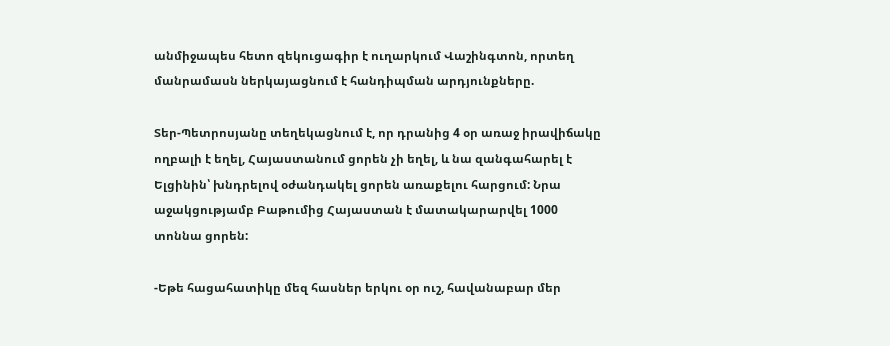անմիջապես հետո զեկուցագիր է ուղարկում Վաշինգտոն, որտեղ մանրամասն ներկայացնում է հանդիպման արդյունքները.

Տեր-Պետրոսյանը տեղեկացնում է, որ դրանից 4 օր առաջ իրավիճակը ողբալի է եղել, Հայաստանում ցորեն չի եղել, և նա զանգահարել է Ելցինին՝ խնդրելով օժանդակել ցորեն առաքելու հարցում: Նրա աջակցությամբ Բաթումից Հայաստան է մատակարարվել 1000 տոննա ցորեն:

-Եթե հացահատիկը մեզ հասներ երկու օր ուշ, հավանաբար մեր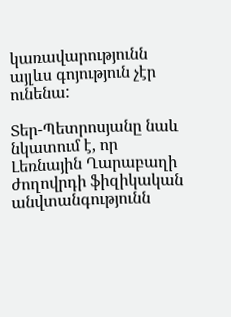կառավարությունն այլևս գոյություն չէր ունենա:

Տեր-Պետրոսյանը նաև նկատում է, որ Լեռնային Ղարաբաղի ժողովրդի ֆիզիկական անվտանգությունն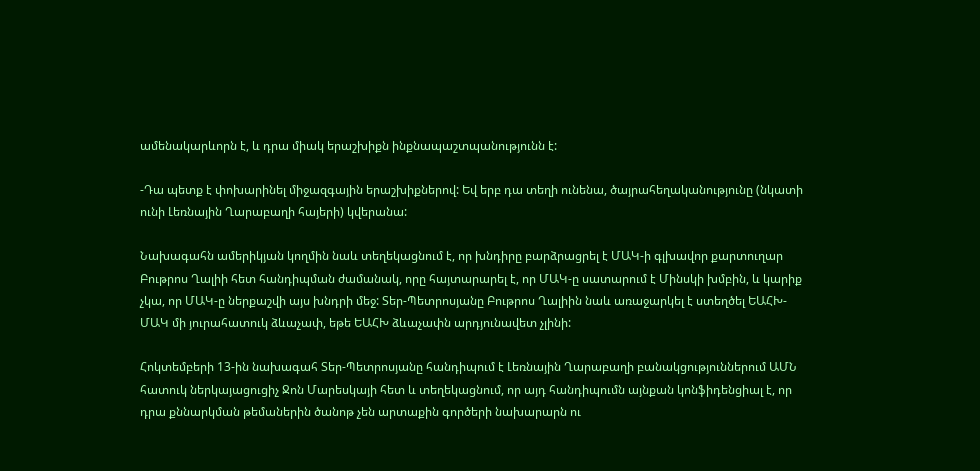ամենակարևորն է, և դրա միակ երաշխիքն ինքնապաշտպանությունն է:

-Դա պետք է փոխարինել միջազգային երաշխիքներով: Եվ երբ դա տեղի ունենա, ծայրահեղականությունը (նկատի ունի Լեռնային Ղարաբաղի հայերի) կվերանա:

Նախագահն ամերիկյան կողմին նաև տեղեկացնում է, որ խնդիրը բարձրացրել է ՄԱԿ-ի գլխավոր քարտուղար Բութրոս Ղալիի հետ հանդիպման ժամանակ, որը հայտարարել է, որ ՄԱԿ-ը սատարում է Մինսկի խմբին, և կարիք չկա, որ ՄԱԿ-ը ներքաշվի այս խնդրի մեջ: Տեր-Պետրոսյանը Բութրոս Ղալիին նաև առաջարկել է ստեղծել ԵԱՀԽ-ՄԱԿ մի յուրահատուկ ձևաչափ, եթե ԵԱՀԽ ձևաչափն արդյունավետ չլինի:

Հոկտեմբերի 13-ին նախագահ Տեր-Պետրոսյանը հանդիպում է Լեռնային Ղարաբաղի բանակցություններում ԱՄՆ հատուկ ներկայացուցիչ Ջոն Մարեսկայի հետ և տեղեկացնում, որ այդ հանդիպումն այնքան կոնֆիդենցիալ է, որ դրա քննարկման թեմաներին ծանոթ չեն արտաքին գործերի նախարարն ու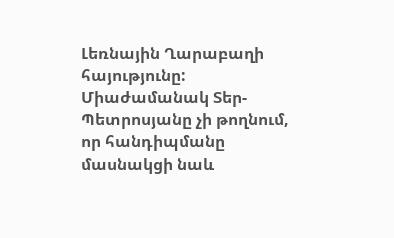Լեռնային Ղարաբաղի հայությունը: Միաժամանակ Տեր-Պետրոսյանը չի թողնում, որ հանդիպմանը մասնակցի նաև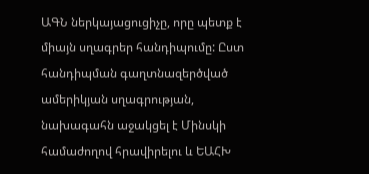ԱԳՆ ներկայացուցիչը, որը պետք է միայն սղագրեր հանդիպումը: Ըստ հանդիպման գաղտնազերծված ամերիկյան սղագրության, նախագահն աջակցել է Մինսկի համաժողով հրավիրելու և ԵԱՀԽ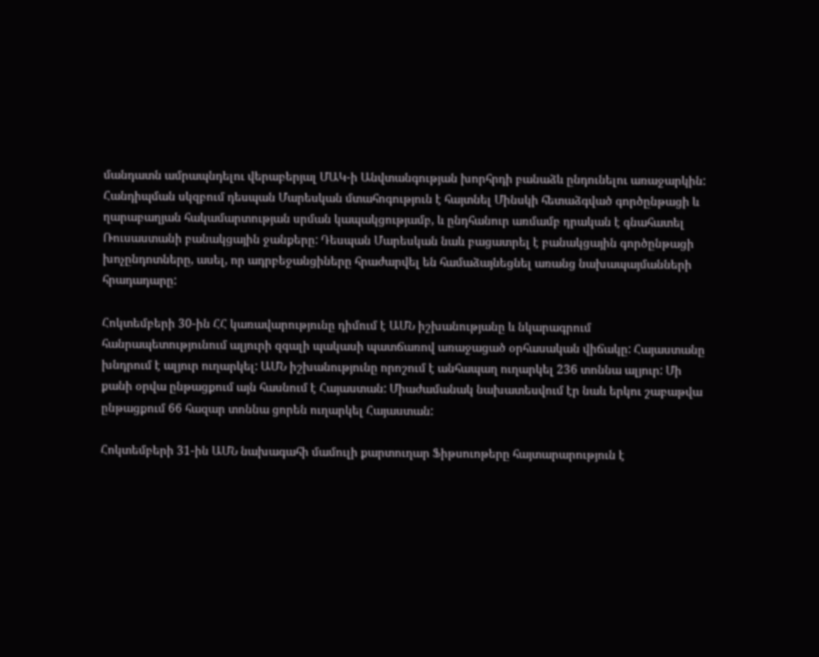մանդատն ամրապնդելու վերաբերյալ ՄԱԿ-ի Անվտանգության խորհրդի բանաձև ընդունելու առաջարկին: Հանդիպման սկզբում դեսպան Մարեսկան մտահոգություն է հայտնել Մինսկի հետաձգված գործընթացի և ղարաբաղյան հակամարտության սրման կապակցությամբ, և ընդհանուր առմամբ դրական է գնահատել Ռուսաստանի բանակցային ջանքերը: Դեսպան Մարեսկան նաև բացատրել է բանակցային գործընթացի խոչընդոտները, ասել, որ ադրբեջանցիները հրաժարվել են համաձայնեցնել առանց նախապայմանների հրադադարը:

Հոկտեմբերի 30-ին ՀՀ կառավարությունը դիմում է ԱՄՆ իշխանությանը և նկարագրում հանրապետությունում ալյուրի զգալի պակասի պատճառով առաջացած օրհասական վիճակը: Հայաստանը խնդրում է ալյուր ուղարկել: ԱՄՆ իշխանությունը որոշում է անհապաղ ուղարկել 236 տոննա ալյուր: Մի քանի օրվա ընթացքում այն հասնում է Հայաստան: Միաժամանակ նախատեսվում էր նաև երկու շաբաթվա ընթացքում 66 հազար տոննա ցորեն ուղարկել Հայաստան:

Հոկտեմբերի 31-ին ԱՄՆ նախագահի մամուլի քարտուղար Ֆիթսուոթերը հայտարարություն է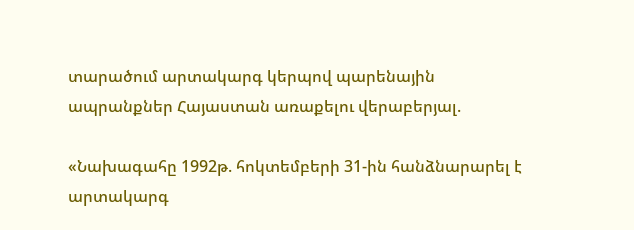տարածում արտակարգ կերպով պարենային ապրանքներ Հայաստան առաքելու վերաբերյալ.

«Նախագահը 1992թ. հոկտեմբերի 31-ին հանձնարարել է արտակարգ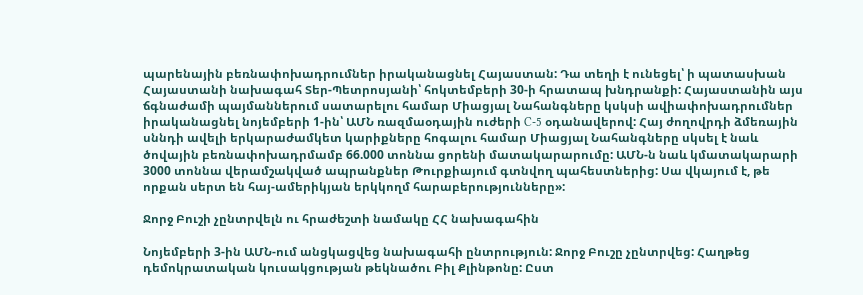պարենային բեռնափոխադրումներ իրականացնել Հայաստան: Դա տեղի է ունեցել՝ ի պատասխան Հայաստանի նախագահ Տեր-Պետրոսյանի՝ հոկտեմբերի 30-ի հրատապ խնդրանքի: Հայաստանին այս ճգնաժամի պայմաններում սատարելու համար Միացյալ Նահանգները կսկսի ավիափոխադրումներ իրականացնել նոյեմբերի 1-ին՝ ԱՄՆ ռազմաօդային ուժերի C-5 օդանավերով: Հայ ժողովրդի ձմեռային սննդի ավելի երկարաժամկետ կարիքները հոգալու համար Միացյալ Նահանգները սկսել է նաև ծովային բեռնափոխադրմամբ 66.000 տոննա ցորենի մատակարարումը: ԱՄՆ-ն նաև կմատակարարի 3000 տոննա վերամշակված ապրանքներ Թուրքիայում գտնվող պահեստներից: Սա վկայում է, թե որքան սերտ են հայ-ամերիկյան երկկողմ հարաբերությունները»:

Ջորջ Բուշի չընտրվելն ու հրաժեշտի նամակը ՀՀ նախագահին

Նոյեմբերի 3-ին ԱՄՆ-ում անցկացվեց նախագահի ընտրություն: Ջորջ Բուշը չընտրվեց: Հաղթեց դեմոկրատական կուսակցության թեկնածու Բիլ Քլինթոնը: Ըստ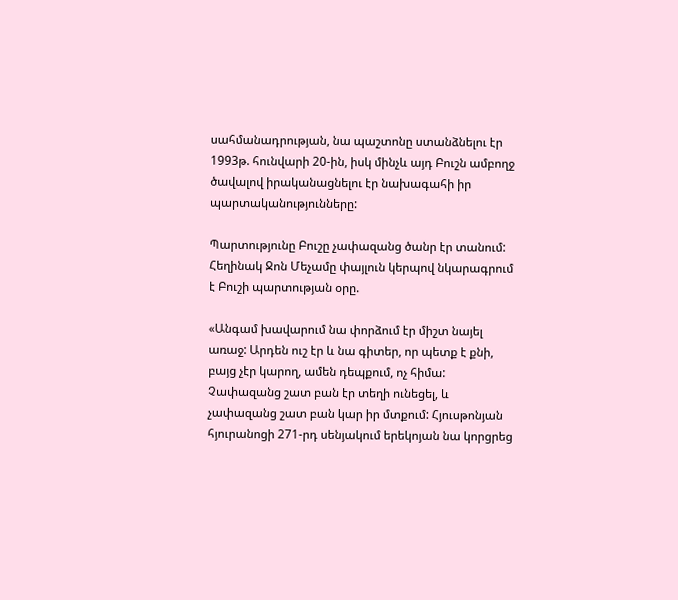սահմանադրության, նա պաշտոնը ստանձնելու էր 1993թ. հունվարի 20-ին, իսկ մինչև այդ Բուշն ամբողջ ծավալով իրականացնելու էր նախագահի իր պարտականությունները:

Պարտությունը Բուշը չափազանց ծանր էր տանում: Հեղինակ Ջոն Մեչամը փայլուն կերպով նկարագրում է Բուշի պարտության օրը.

«Անգամ խավարում նա փորձում էր միշտ նայել առաջ: Արդեն ուշ էր և նա գիտեր, որ պետք է քնի, բայց չէր կարող, ամեն դեպքում, ոչ հիմա: Չափազանց շատ բան էր տեղի ունեցել, և չափազանց շատ բան կար իր մտքում: Հյուսթոնյան հյուրանոցի 271-րդ սենյակում երեկոյան նա կորցրեց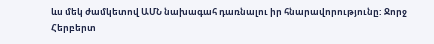ևս մեկ ժամկետով ԱՄՆ նախագահ դառնալու իր հնարավորությունը: Ջորջ Հերբերտ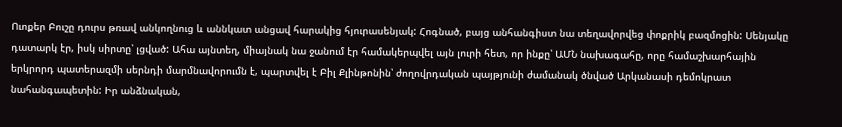Ուոքեր Բուշը դուրս թռավ անկողնուց և աննկատ անցավ հարակից հյուրասենյակ: Հոգնած, բայց անհանգիստ նա տեղավորվեց փոքրիկ բազմոցին: Սենյակը դատարկ էր, իսկ սիրտը՝ լցված: Ահա այնտեղ, միայնակ նա ջանում էր համակերպվել այն լուրի հետ, որ ինքը՝ ԱՄՆ նախագահը, որը համաշխարհային երկրորդ պատերազմի սերնդի մարմնավորումն է, պարտվել է Բիլ Քլինթոնին՝ ժողովրդական պայթյունի ժամանակ ծնված Արկանասի դեմոկրատ նահանգապետին: Իր անձնական,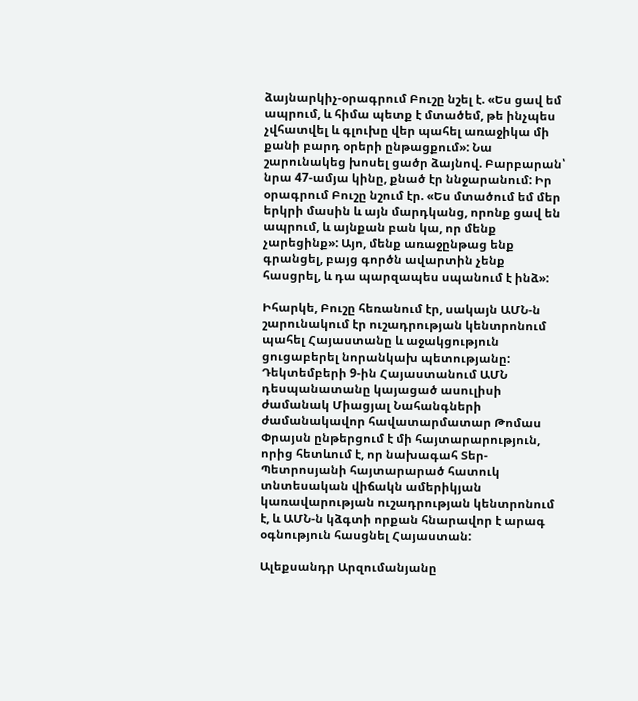ձայնարկիչ-օրագրում Բուշը նշել է. «Ես ցավ եմ ապրում, և հիմա պետք է մտածեմ, թե ինչպես չվհատվել և գլուխը վեր պահել առաջիկա մի քանի բարդ օրերի ընթացքում»: Նա շարունակեց խոսել ցածր ձայնով. Բարբարան՝ նրա 47-ամյա կինը, քնած էր ննջարանում: Իր օրագրում Բուշը նշում էր. «Ես մտածում եմ մեր երկրի մասին և այն մարդկանց, որոնք ցավ են ապրում, և այնքան բան կա, որ մենք չարեցինք»: Այո, մենք առաջընթաց ենք գրանցել, բայց գործն ավարտին չենք հասցրել, և դա պարզապես սպանում է ինձ»:

Իհարկե, Բուշը հեռանում էր, սակայն ԱՄՆ-ն շարունակում էր ուշադրության կենտրոնում պահել Հայաստանը և աջակցություն ցուցաբերել նորանկախ պետությանը: Դեկտեմբերի 9-ին Հայաստանում ԱՄՆ դեսպանատանը կայացած ասուլիսի ժամանակ Միացյալ Նահանգների ժամանակավոր հավատարմատար Թոմաս Փրայսն ընթերցում է մի հայտարարություն, որից հետևում է, որ նախագահ Տեր-Պետրոսյանի հայտարարած հատուկ տնտեսական վիճակն ամերիկյան կառավարության ուշադրության կենտրոնում է, և ԱՄՆ-ն կձգտի որքան հնարավոր է արագ օգնություն հասցնել Հայաստան:

Ալեքսանդր Արզումանյանը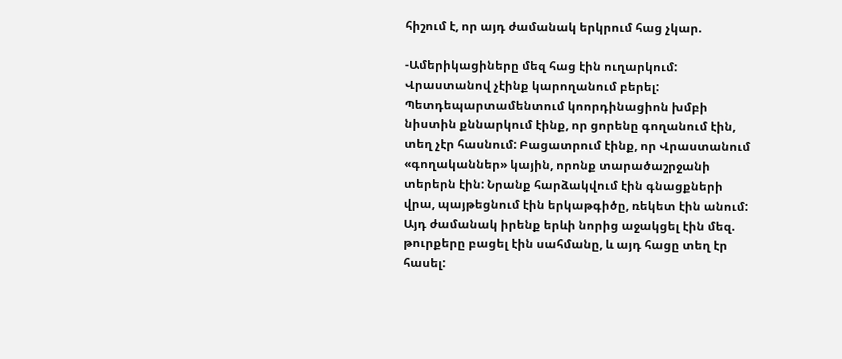հիշում է, որ այդ ժամանակ երկրում հաց չկար.

-Ամերիկացիները մեզ հաց էին ուղարկում: Վրաստանով չէինք կարողանում բերել: Պետդեպարտամենտում կոորդինացիոն խմբի նիստին քննարկում էինք, որ ցորենը գողանում էին, տեղ չէր հասնում: Բացատրում էինք, որ Վրաստանում «գողականներ» կային, որոնք տարածաշրջանի տերերն էին: Նրանք հարձակվում էին գնացքների վրա, պայթեցնում էին երկաթգիծը, ռեկետ էին անում: Այդ ժամանակ իրենք երևի նորից աջակցել էին մեզ. թուրքերը բացել էին սահմանը, և այդ հացը տեղ էր հասել: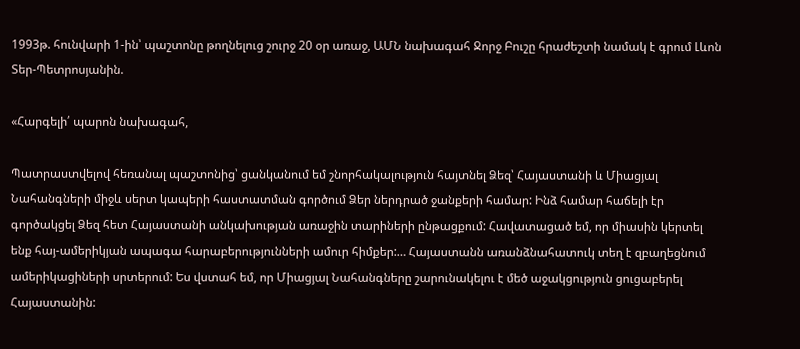1993թ. հունվարի 1-ին՝ պաշտոնը թողնելուց շուրջ 20 օր առաջ, ԱՄՆ նախագահ Ջորջ Բուշը հրաժեշտի նամակ է գրում Լևոն Տեր-Պետրոսյանին.

«Հարգելի՛ պարոն նախագահ,

Պատրաստվելով հեռանալ պաշտոնից՝ ցանկանում եմ շնորհակալություն հայտնել Ձեզ՝ Հայաստանի և Միացյալ Նահանգների միջև սերտ կապերի հաստատման գործում Ձեր ներդրած ջանքերի համար: Ինձ համար հաճելի էր գործակցել Ձեզ հետ Հայաստանի անկախության առաջին տարիների ընթացքում: Հավատացած եմ, որ միասին կերտել ենք հայ-ամերիկյան ապագա հարաբերությունների ամուր հիմքեր:… Հայաստանն առանձնահատուկ տեղ է զբաղեցնում ամերիկացիների սրտերում: Ես վստահ եմ, որ Միացյալ Նահանգները շարունակելու է մեծ աջակցություն ցուցաբերել Հայաստանին: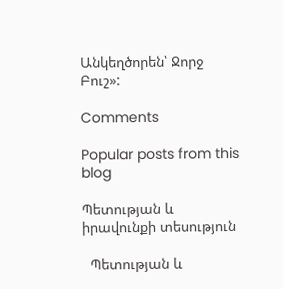Անկեղծորեն՝ Ջորջ Բուշ»:

Comments

Popular posts from this blog

Պետության և իրավունքի տեսություն

  Պետության և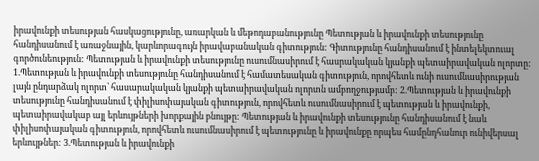իրավունքի տեսության հասկացությունը, առարկան և մեթոդաբանությունը Պետության և իրավունքի տեսությունը հանդիսանում է առաջնային, կարևորագույն իրավաբանական գիտություն: Գիտությունը հանդիսանում է ինտելեկտուալ գործունեություն: Պետության և իրավունքի տեսությունը ուսումնասիրում է հասրակական կյանքի պետաիրավական ոլորտը: 1.Պետության և իրավունքի տեսությունը հանդիսանում է համատեսական գիտություն, որովհետև ունի ուսումնասիրության լայն ընդարձակ ոլորտ՝ հասարակական կյանքի պետաիրավական ոլորտն ամբողջությամբ: 2.Պետության և իրավունքի տեսությունը հանդիսանում է փիլիսոփայական գիտություն, որովհետև ուսումնասիրում է պետության և իրավունքի, պետաիրավակաբ այլ երևույթների խորքային բնույթը: Պետության և իրավունքի տեսությունը հանդիսանում է նաև փիլիսոփայական գիտություն, որովհետև ուսումնասիրում է պետությունը և իրավունքը որպես համընդհանուր ունիվերսալ երևույթներ: 3.Պետության և իրավունքի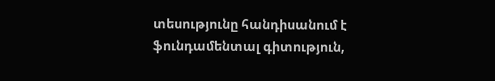տեսությունը հանդիսանում է ֆունդամենտալ գիտություն,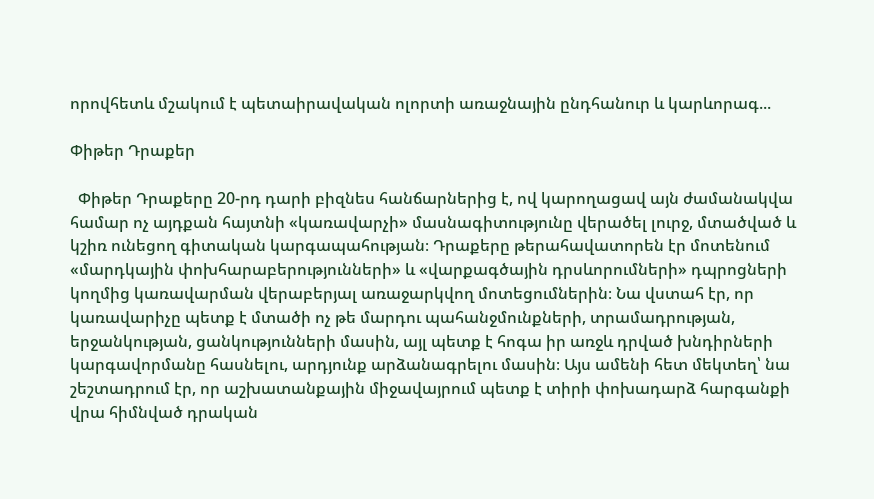որովհետև մշակում է պետաիրավական ոլորտի առաջնային ընդհանուր և կարևորագ...

Փիթեր Դրաքեր

  Փիթեր Դրաքերը 20-րդ դարի բիզնես հանճարներից է, ով կարողացավ այն ժամանակվա համար ոչ այդքան հայտնի «կառավարչի» մասնագիտությունը վերածել լուրջ, մտածված և կշիռ ունեցող գիտական կարգապահության։ Դրաքերը թերահավատորեն էր մոտենում «մարդկային փոխհարաբերությունների» և «վարքագծային դրսևորումների» դպրոցների կողմից կառավարման վերաբերյալ առաջարկվող մոտեցումներին։ Նա վստահ էր, որ կառավարիչը պետք է մտածի ոչ թե մարդու պահանջմունքների, տրամադրության, երջանկության, ցանկությունների մասին, այլ պետք է հոգա իր առջև դրված խնդիրների կարգավորմանը հասնելու, արդյունք արձանագրելու մասին։ Այս ամենի հետ մեկտեղ՝ նա շեշտադրում էր, որ աշխատանքային միջավայրում պետք է տիրի փոխադարձ հարգանքի վրա հիմնված դրական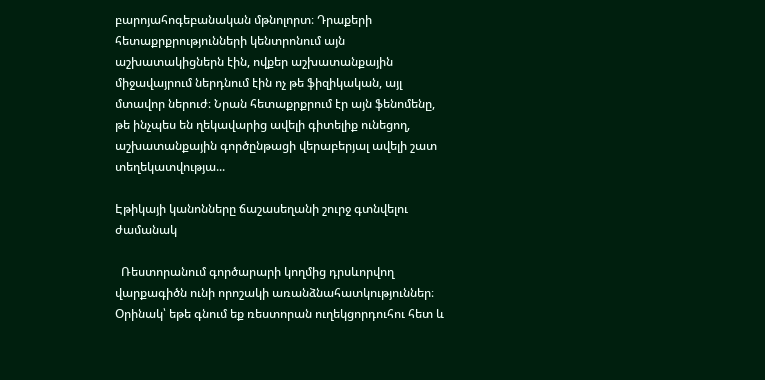բարոյահոգեբանական մթնոլորտ։ Դրաքերի հետաքրքրությունների կենտրոնում այն աշխատակիցներն էին, ովքեր աշխատանքային միջավայրում ներդնում էին ոչ թե ֆիզիկական, այլ մտավոր ներուժ։ Նրան հետաքրքրում էր այն ֆենոմենը, թե ինչպես են ղեկավարից ավելի գիտելիք ունեցող, աշխատանքային գործընթացի վերաբերյալ ավելի շատ տեղեկատվությա...

Էթիկայի կանոնները ճաշասեղանի շուրջ գտնվելու ժամանակ

  Ռեստորանում գործարարի կողմից դրսևորվող վարքագիծն ունի որոշակի առանձնահատկություններ։ Օրինակ՝ եթե գնում եք ռեստորան ուղեկցորդուհու հետ և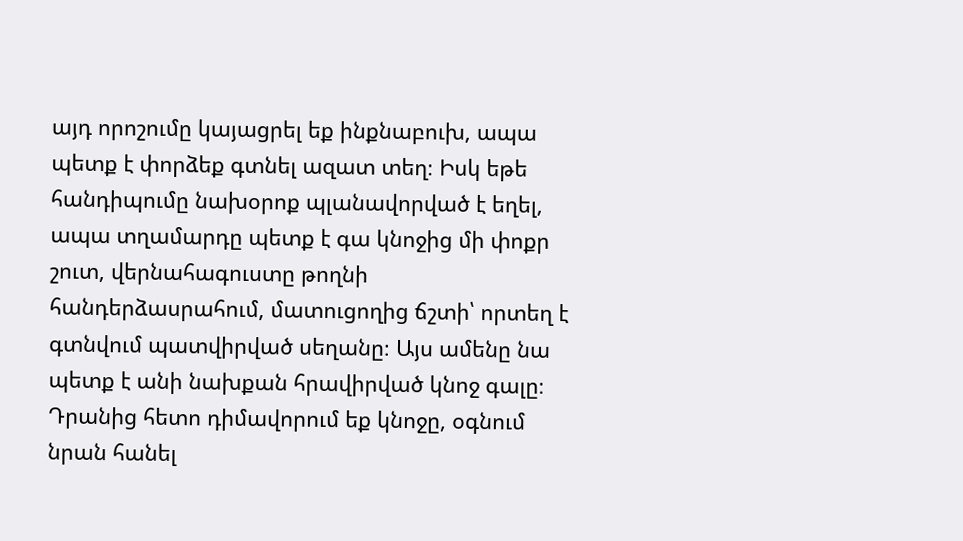այդ որոշումը կայացրել եք ինքնաբուխ, ապա պետք է փորձեք գտնել ազատ տեղ։ Իսկ եթե հանդիպումը նախօրոք պլանավորված է եղել, ապա տղամարդը պետք է գա կնոջից մի փոքր շուտ, վերնահագուստը թողնի հանդերձասրահում, մատուցողից ճշտի՝ որտեղ է գտնվում պատվիրված սեղանը։ Այս ամենը նա պետք է անի նախքան հրավիրված կնոջ գալը։ Դրանից հետո դիմավորում եք կնոջը, օգնում նրան հանել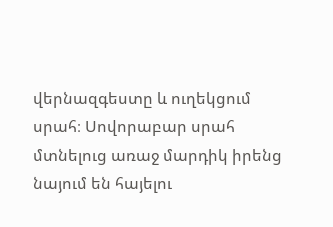վերնազգեստը և ուղեկցում սրահ։ Սովորաբար սրահ մտնելուց առաջ մարդիկ իրենց նայում են հայելու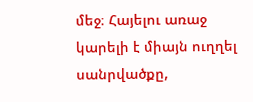մեջ։ Հայելու առաջ կարելի է միայն ուղղել սանրվածքը,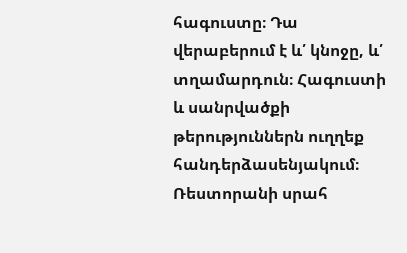հագուստը։ Դա վերաբերում է և՛ կնոջը, և՛ տղամարդուն։ Հագուստի և սանրվածքի թերություններն ուղղեք հանդերձասենյակում։ Ռեստորանի սրահ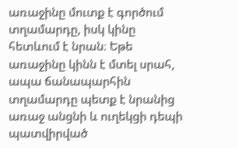առաջինը մուտք է գործում տղամարդը, իսկ կինը հետևում է նրան։ Եթե առաջինը կինն է մտել սրահ, ապա ճանապարհին տղամարդը պետք է նրանից առաջ անցնի և ուղեկցի դեպի պատվիրված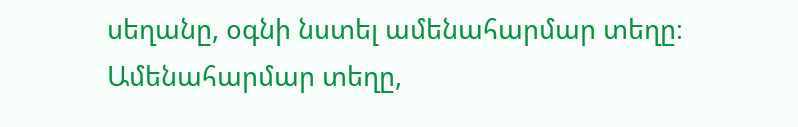սեղանը, օգնի նստել ամենահարմար տեղը։ Ամենահարմար տեղը,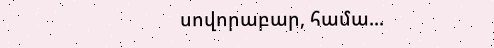սովորաբար, համա...